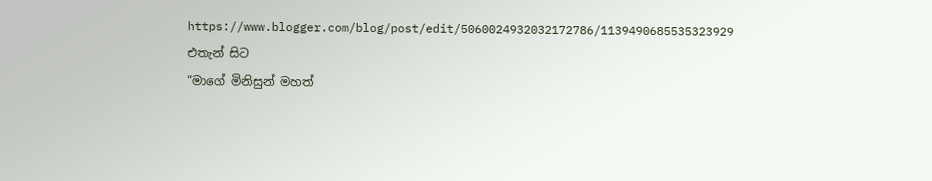https://www.blogger.com/blog/post/edit/5060024932032172786/1139490685535323929
එතැන් සිට
“මාගේ මිනිසුන් මහත්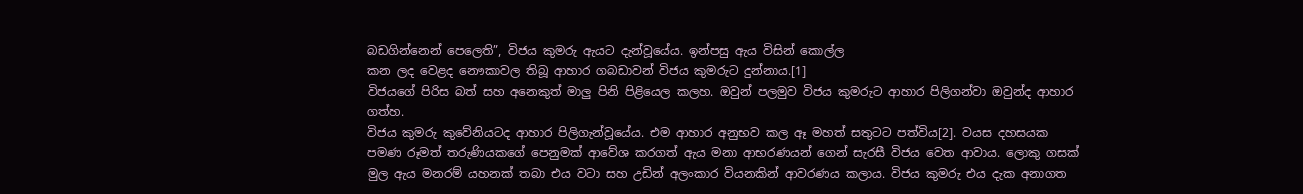බඩගින්නෙන් පෙලෙති”, විජය කුමරු ඇයට දැන්වූයේය. ඉන්පසු ඇය විසින් කොල්ල
කන ලද වෙළද නෞකාවල තිබූ ආහාර ගබඩාවන් විජය කුමරුට දුන්නාය.[1]
විජයගේ පිරිස බත් සහ අනෙකුත් මාලු පිනි පිළියෙල කලහ. ඔවුන් පලමුව විජය කුමරුට ආහාර පිලිගන්වා ඔවුන්ද ආහාර ගත්හ.
විජය කුමරු කුවේනියටද ආහාර පිලිගැන්වූයේය. එම ආහාර අනුභව කල ඈ මහත් සතුටට පත්විය[2]. වයස දහසයක පමණ රූමත් තරුණියකගේ පෙනුමක් ආවේශ කරගත් ඇය මනා ආභරණයන් ගෙන් සැරසී විජය වෙත ආවාය. ලොකු ගසක් මුල ඇය මනරම් යහනක් තබා එය වටා සහ උඩින් අලංකාර වියනකින් ආවරණය කලාය. විජය කුමරු එය දැක අනාගත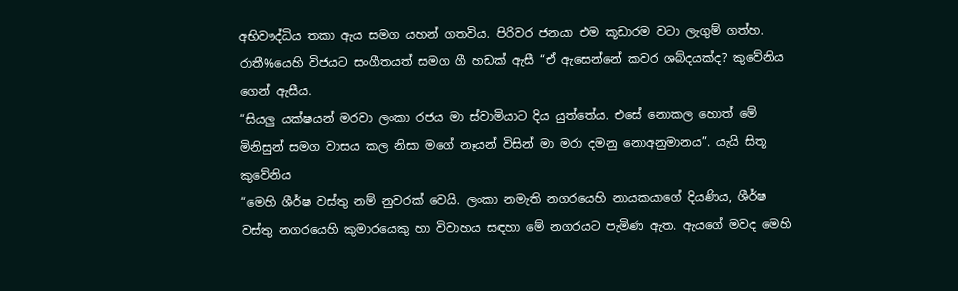අභිවෟද්ධිය තකා ඇය සමග යහන් ගතවිය. පිරිවර ජනයා එම කූඩාරම වටා ලැගුම් ගත්හ.
රාතී%යෙහි විජයට සංගීතයත් සමග ගී හඩක් ඇසී “ඒ ඇසෙන්නේ කවර ශබ්දයක්ද? කුවේනිය ගෙන් ඇසීය.
“සියලු යක්ෂයන් මරවා ලංකා රජය මා ස්වාමියාට දිය යුත්තේය. එසේ නොකල හොත් මේ මිනිසුන් සමග වාසය කල නිසා මගේ නෑයන් විසින් මා මරා දමනු නොඅනුමානය”. යැයි සිතූ කුවේනිය
“මෙහි ශීර්ෂ වස්තු නම් නුවරක් වෙයි. ලංකා නමැති නගරයෙහි නායකයාගේ දියණිය, ශීර්ෂ වස්තු නගරයෙහි කුමාරයෙකු හා විවාහය සඳහා මේ නගරයට පැමිණ ඇත. ඇයගේ මවද මෙහි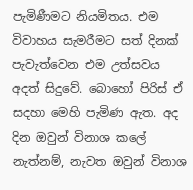පැමිණීමට නියමිතය. එම විවාහය සැමරීමට සත් දිනක් පැවැත්වෙන එම උත්සවය අදත් සිදුවේ. බොහෝ පිරිස් ඒ සදහා මෙහි පැමිණ ඇත. අද දින ඔවුන් විනාශ කලේ නැත්නම්, නැවත ඔවුන් විනාශ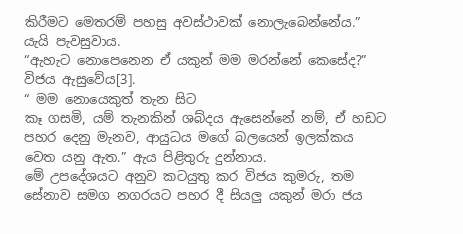කිරීමට මෙතරම් පහසු අවස්ථාවක් නොලැබෙන්නේය.” යැයි පැවසුවාය.
“ඇහැට නොපෙනෙන ඒ යකුන් මම මරන්නේ කෙසේද?” විජය ඇසුවේය[3].
“ මම නොයෙකුත් තැන සිට
කෑ ගසමි, යම් තැනකින් ශබ්දය ඇසෙන්නේ නම්, ඒ හඩට පහර දෙනු මැනව, ආයුධය මගේ බලයෙන් ඉලක්කය වෙත යනු ඇත.” ඇය පිළිතුරු දුන්නාය.
මේ උපදේශයට අනුව කටයුතු කර විජය කුමරු, තම සේනාව සමග නගරයට පහර දී සියලු යකුන් මරා ජය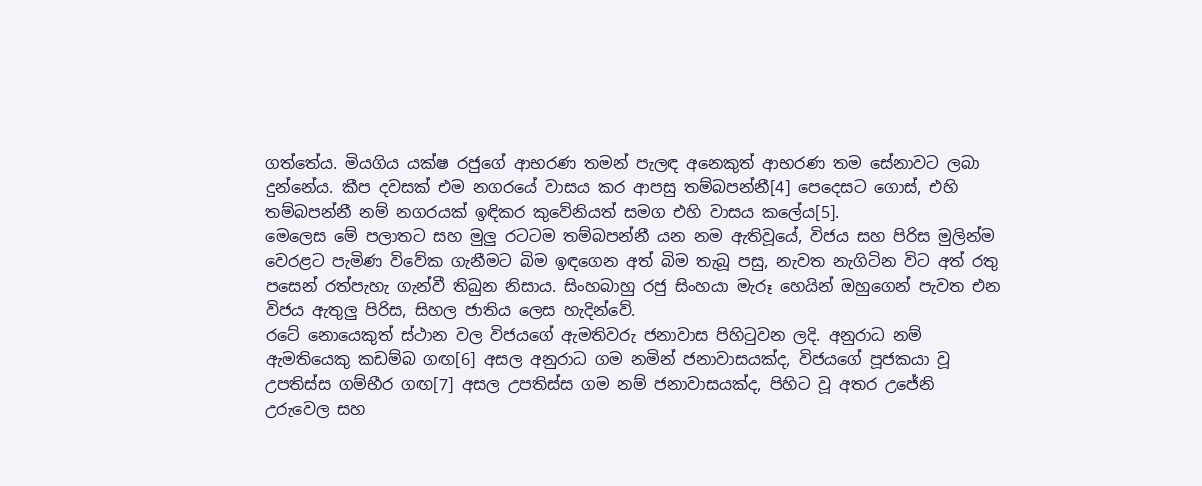ගත්තේය. මියගිය යක්ෂ රජුගේ ආභරණ තමන් පැලඳ අනෙකුත් ආභරණ තම සේනාවට ලබා දුන්නේය. කීප දවසක් එම නගරයේ වාසය කර ආපසු තම්බපන්නී[4] පෙදෙසට ගොස්, එහි තම්බපන්නී නම් නගරයක් ඉඳිකර කුවේනියත් සමග එහි වාසය කලේය[5].
මෙලෙස මේ පලාතට සහ මුලු රටටම තම්බපන්නී යන නම ඇතිවූයේ, විජය සහ පිරිස මුලින්ම වෙරළට පැමිණ විවේක ගැනීමට බිම ඉඳගෙන අත් බිම තැබූ පසු, නැවත නැගිටින විට අත් රතු පසෙන් රත්පැහැ ගැන්වී තිබුන නිසාය. සිංහබාහු රජු සිංහයා මැරූ හෙයින් ඔහුගෙන් පැවත එන විජය ඇතුලු පිරිස, සිහල ජාතිය ලෙස හැදින්වේ.
රටේ නොයෙකුත් ස්ථාන වල විජයගේ ඇමතිවරු ජනාවාස පිහිටුවන ලදි. අනුරාධ නම් ඇමතියෙකු කඩම්බ ගඟ[6] අසල අනුරාධ ගම නමින් ජනාවාසයක්ද, විජයගේ පූජකයා වූ උපතිස්ස ගම්භීර ගඟ[7] අසල උපතිස්ස ගම නම් ජනාවාසයක්ද, පිහිට වූ අතර උජේනි උරුවෙල සහ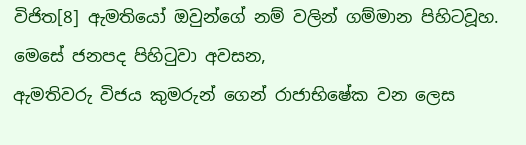විජිත[8] ඇමතියෝ ඔවුන්ගේ නම් වලින් ගම්මාන පිහිටවූහ. මෙසේ ජනපද පිහිටුවා අවසන,
ඇමතිවරු විජය කුමරුන් ගෙන් රාජාභිෂේක වන ලෙස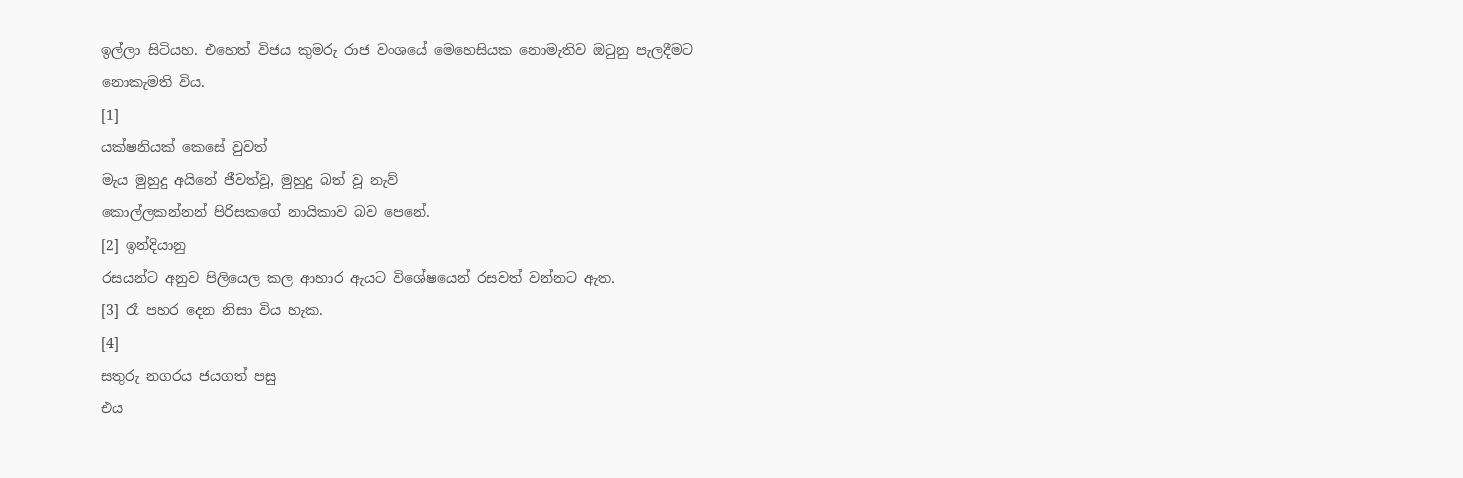ඉල්ලා සිටියහ. එහෙත් විජය කුමරු රාජ වංශයේ මෙහෙසියක නොමැතිව ඔටුනු පැලදීමට නොකැමති විය.
[1]
යක්ෂනියක් කෙසේ වුවත්
මැය මුහුදු අයිනේ ජීවත්වූ, මුහුදු බත් වූ නැව්
කොල්ලකන්නන් පිරිසකගේ නායිකාව බව පෙනේ.
[2] ඉන්දියානු
රසයන්ට අනුව පිලියෙල කල ආහාර ඇයට විශේෂයෙන් රසවත් වන්නට ඇත.
[3] රෑ පහර දෙන නිසා විය හැක.
[4]
සතුරු නගරය ජයගත් පසු
එය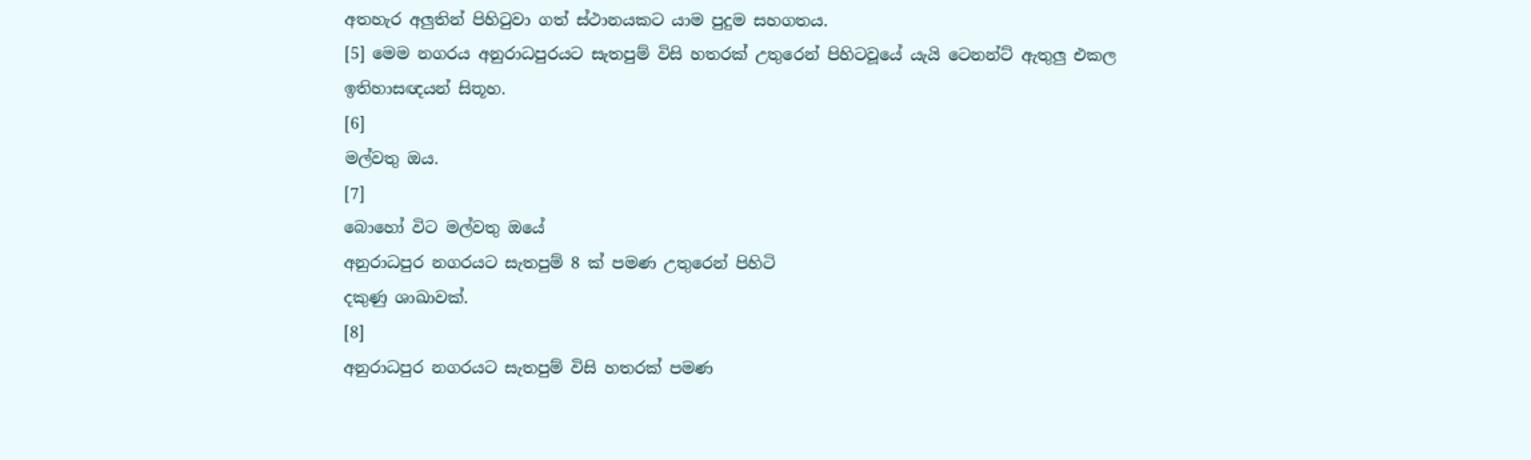අතහැර අලුතින් පිහිටුවා ගත් ස්ථානයකට යාම පුදුම සහගතය.
[5] මෙම නගරය අනුරාධපුරයට සැතපුම් විසි හතරක් උතුරෙන් පිහිටවූයේ යැයි ටෙනන්ට් ඇතුලු එකල ඉතිහාසඥයන් සිතූහ.
[6]
මල්වතු ඔය.
[7]
බොහෝ විට මල්වතු ඔයේ
අනුරාධපුර නගරයට සැතපුම් 8 ක් පමණ උතුරෙන් පිහිටි
දකුණු ශාඛාවක්.
[8]
අනුරාධපුර නගරයට සැතපුම් විසි හතරක් පමණ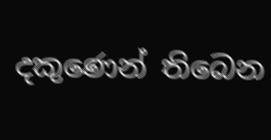දකුණෙන් තිබෙන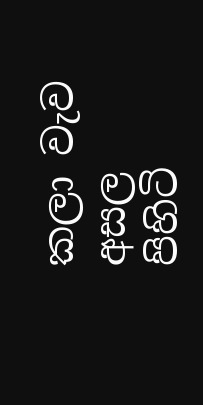කලා වැව අසල
පිහිටි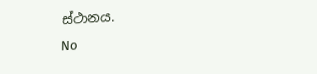ස්ථානය.
No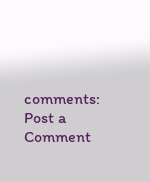comments:
Post a Comment